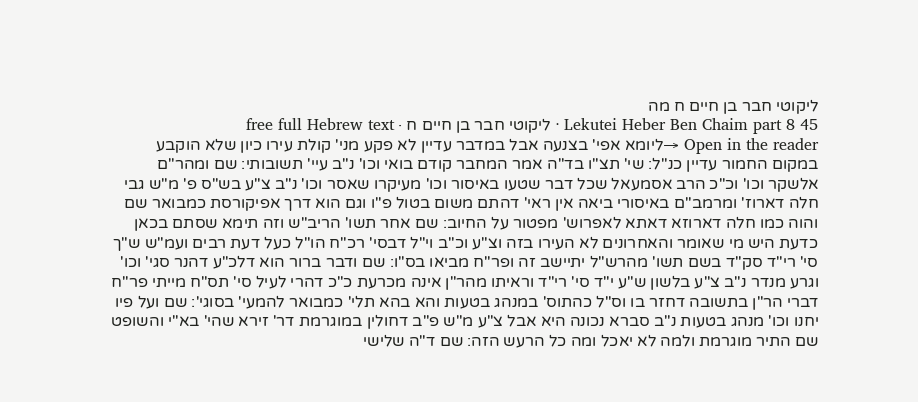ליקוטי חבר בן חיים ח מה
Lekutei Heber Ben Chaim part 8 45 · ליקוטי חבר בן חיים ח · free full Hebrew text
Open in the reader →ליומא אפי' בצנעה אבל במדבר עדיין לא פקע מני' קולת עירו כיון שלא הוקבע במקום החמור עדיין כנ"ל: שי' תצ"ו בד"ה אמר המחבר קודם בואי וכו' נ"ב עיי' תשובותי: שם ומהר"ם אלשקר וכו' וכ"כ הרב אסמעאל שכל דבר שטעו באיסור וכו' מעיקרו שאסר וכו' נ"ב צ"ע בש"ס פ' מ"ש גבי חלה דארוז' ומרמב"ם באיסורי ביאה אין ראי' דהתם משום בטול פ"ו וגם הוא דרך אפיקורסת כמבואר שם והוה כמו חלה דארוזא דאתא לאפרוש' מפטור על החיוב: שם אחר תשו' הריב"ש וזה תימא שסתם בכאן כדעת היש מי שאומר והאחרונים לא העירו בזה וצ"ע וכ"ב וי"ל דבסי' רכ"ח הו"ל כעל דעת רבים ועמ"ש ש"ך סי' רי"ד סק"ד בשם תשו' מהרש"ל יתיישב זה ופר"ח מביאו בס"ו: שם ודבר ברור הוא דלכ"ע דהנר סגי' וכו' וגרע מנדר נ"ב צ"ע בלשון ש"ע י"ד סי' רי"ד וראיתו מהר"ן אינה מכרעת כ"כ דהרי לעיל סי' תס"ח מייתי פר"ח דברי הר"ן בתשובה דחזר בו וס"ל כהתוס' במנהג בטעות והא בהא תלי' כמבואר להמעי' בסוגי': שם ועל פיו יחנו וכו' מנהג בטעות נ"ב סברא נכונה היא אבל צ"ע מ"ש פ"ב דחולין במוגרמת דר' זירא שהי' בא"י והשופט שם התיר מוגרמת ולמה לא יאכל ומה כל הרעש הזה: שם ד"ה שלישי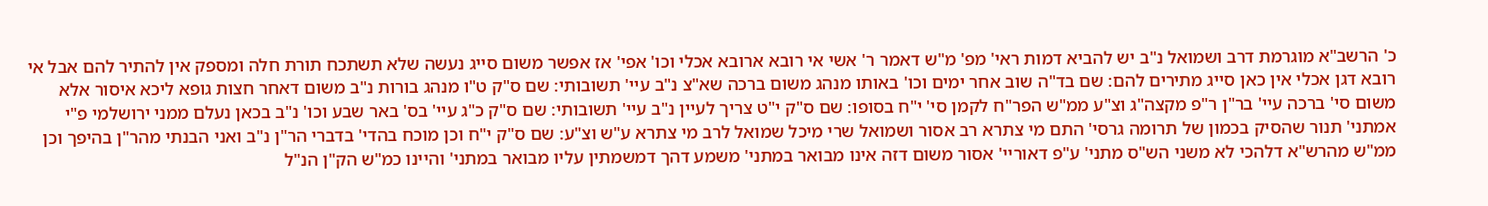כ' הרשב"א מוגרמת דרב ושמואל נ"ב יש להביא דמות ראי' מפ' מ"ש דאמר ר' אשי אי רובא ארובא אכלי וכו' אפי' אז אפשר משום סייג נעשה שלא תשתכח תורת חלה ומספק אין להתיר להם אבל אי רובא דגן אכלי אין כאן סייג מתירים להם: שם בד"ה שוב אחר ימים וכו' באותו מנהג משום ברכה שא"צ נ"ב עיי' תשובותי: שם ס"ק ט"ו מנהג בורות נ"ב משום דאחר חצות גופא ליכא איסור אלא משום סי' ברכה עיי' בר"ן ר"פ מקצה"ג וצ"ע ממ"ש הפר"ח לקמן סי' י"ח בסופו: שם ס"ק י"ט צריך לעיין נ"ב עיי' תשובותי: שם ס"ק כ"ג עיי' בס' באר שבע וכו' נ"ב בכאן נעלם ממני ירושלמי פ"י אמתני' תנור שהסיק בכמון של תרומה גרסי' התם מי צתרא רב אסור ושמואל שרי מיכל שמואל לרב מי צתרא ע"ש וצ"ע: שם ס"ק י"ח וכן מוכח בהדי' בדברי הר"ן נ"ב ואני הבנתי מהר"ן בהיפך וכן ממ"ש מהרש"א דלהכי לא משני הש"ס מתני' ע"פ דאוריי' אסור משום דזה אינו מבואר במתני' משמע דהך דמשמתין עליו מבואר במתני' והיינו כמ"ש הק"ן הנ"ל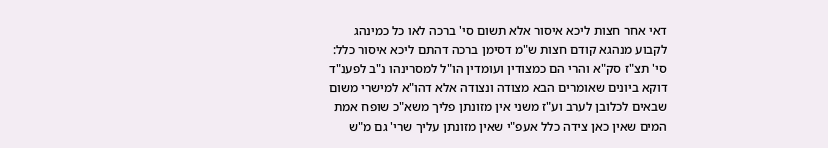דאי אחר חצות ליכא איסור אלא תשום סי' ברכה לאו כל כמינהג לקבוע מנהגא קודם חצות ש"מ דסימן ברכה דהתם ליכא איסור כלל: סי' תצ"ז סק"א והרי הם כמצודין ועומדין הו"ל למסרינהו נ"ב לפענ"ד דוקא ביונים שאומרים הבא מצודה ונצודה אלא דהו"א למישרי משום שבאים לכלובן לערב וע"ז משני אין מזונתן פליך משא"כ שופח אמת המים שאין כאן צידה כלל אעפ"י שאין מזונתן עליך שרי' גם מ"ש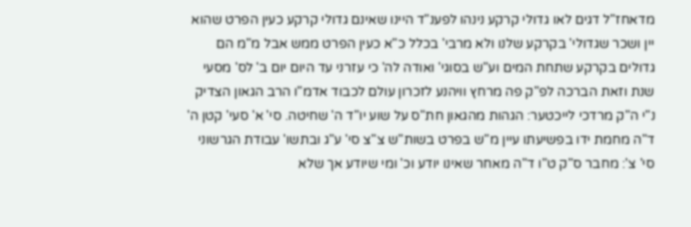מדאחז"ל דגים לאו גדולי קרקע נינהו לפענ"ד היינו שאינם גדולי קרקע כעין הפרט שהוא יין ושכר שגדולי' בקרקע שלנו ולא מרבי' בכלל כ"א כעין הפרט ממש אבל מ"מ הם גדולים בקרקע שתחת המים וע"ש בסוגי' ואודה לה' כי עזרני עד היום יום ב' לס' מסעי שנת וזאת הברכה לפ"ק פה מרחץ וויהנע לזכרון עולם לכבוד אדמ"ו הרב הגאון הצדיק נ"י ה"ק מרדכי לייכטער: הגהות מהגאון חת"ס על שוע יו"ד ה' שחיטה. סי' א' סעי' קטן ה' ד"ה מחמת ידו בפשיעתו עיין מ"ש בפרט בשות"ש צ"צ סי' ע"ג ובתשו' עבודת הגרשוני סי' צ': מחבר ס"ק ט"ו ד"ה מאחר שאינו יודע וכ' ומי שיודע אך שלא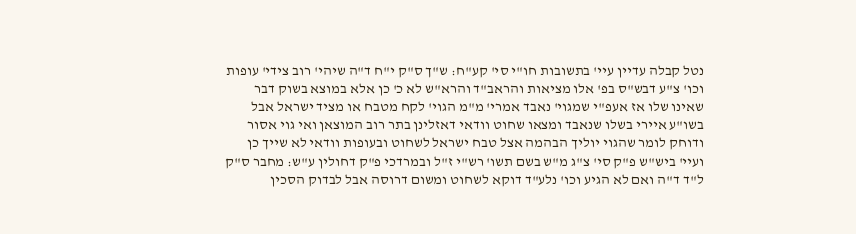נטל קבלה עדיין עיי' בתשובות חו"י סי' קע"ח: ש"ך ס"ק י"ח ד"ה שיהי' רוב צידי' עופות וכו' צ"ע דבש"ס בפ' אלו מציאות והראב"ד והרא"ש לא כ' כן אלא במוצא בשוק דבר שאינו שלו אז אעפ"י שמגוי' נאבד אמרי' מ"מ הגוי' לקח מטבח או מציד ישראל אבל בשו"ע איירי בשלו שנאבד ומצאו שחוט וודאי דאזלינן בתר רוב המוצאן ואי גוי אסור ודוחק לומר שהגוי יוליך הבהמה אצל טבח ישראל לשחוט ובעופות וודאי לא שייך כן ועיי' ביש"ש פ"ק סי' צ"ג מ"ש בשם תשו' רש"י ז"ל ובמרדכי פ"ק דחולין ע"ש: מחבר ס"ק ל"ד ד"ה ואם לא הגיע וכו' נלע"ד דוקא לשחוט ומשום דרוסה אבל לבדוק הסכין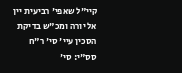קיי"ל שאפי' רביעית יין אל יורה ומכ"ש בדיקת הסכין עיי' סי' ר"ח סס"י: סי'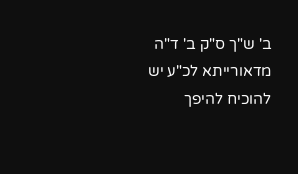ב' ש"ך ס"ק ב' ד"ה מדאורייתא לכ"ע יש להוכיח להיפך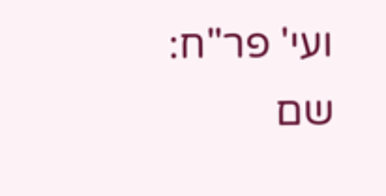ועי' פר"ח: שם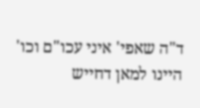ד"ה שאפי' איני עכו"ם וכו' היינו למאן דחייש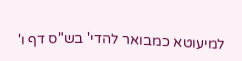למיעוטא כמבואר להדי' בש"ס דף ו'